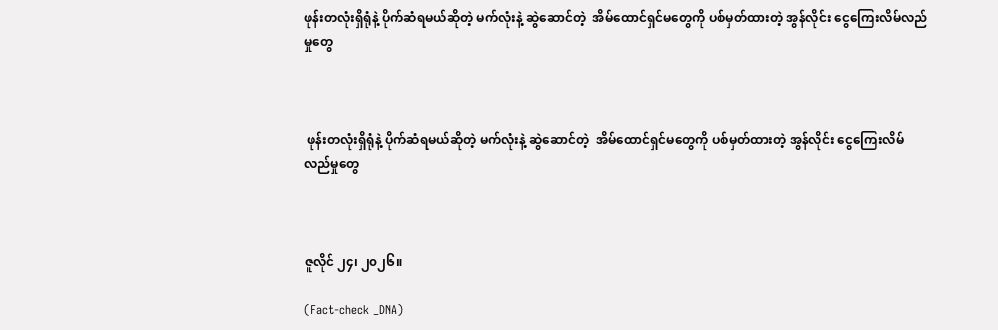ဖုန်းတလုံးရှိရုံနဲ့ ပိုက်ဆံရမယ်ဆိုတဲ့ မက်လုံးနဲ့ ဆွဲဆောင်တဲ့  အိမ်ထောင်ရှင်မတွေကို ပစ်မှတ်ထားတဲ့ အွန်လိုင်း ငွေကြေးလိမ်လည်မှုတွေ



 ဖုန်းတလုံးရှိရုံနဲ့ ပိုက်ဆံရမယ်ဆိုတဲ့ မက်လုံးနဲ့ ဆွဲဆောင်တဲ့  အိမ်ထောင်ရှင်မတွေကို ပစ်မှတ်ထားတဲ့ အွန်လိုင်း ငွေကြေးလိမ်လည်မှုတွေ



ဇူလိုင် ၂၄၊ ၂၀၂၆။

(Fact-check _DNA)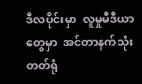ဒီလပိုင်းမှာ  လူမှုမီဒီယာတွေမှာ  အင်တာနက်သုံးတတ်ရုံ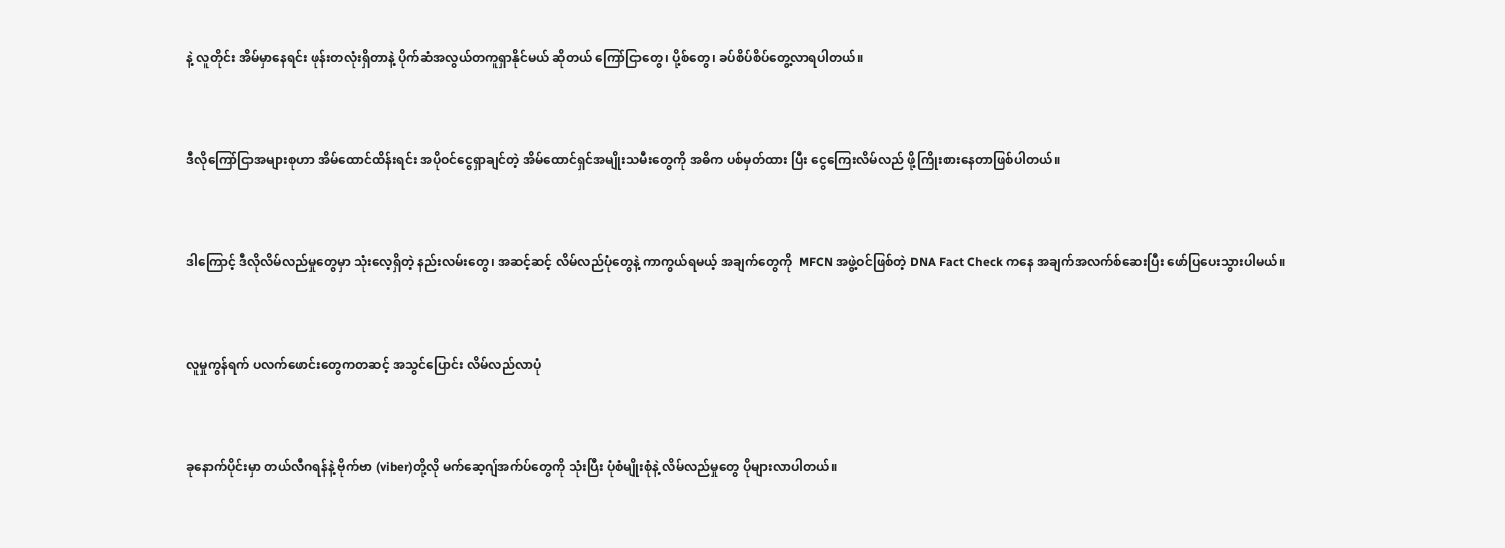နဲ့ လူတိုင်း အိမ်မှာနေရင်း ဖုန်းတလုံးရှိတာနဲ့ ပိုက်ဆံအလွယ်တကူရှာနိုင်မယ် ဆိုတယ် ကြော်ငြာတွေ၊ ပို့စ်တွေ၊ ခပ်စိပ်စိပ်တွေ့လာရပါတယ်။



ဒီလိုကြော်ငြာအများစုဟာ အိမ်ထောင်ထိန်းရင်း အပိုဝင်ငွေရှာချင်တဲ့ အိမ်ထောင်ရှင်အမျိုးသမီးတွေကို အဓိက ပစ်မှတ်ထား ပြီး ငွေကြေးလိမ်လည် ဖို့ကြိုးစားနေတာဖြစ်ပါတယ်။



ဒါကြောင့် ဒီလိုလိမ်လည်မှုတွေမှာ သုံးလေ့ရှိတဲ့ နည်းလမ်းတွေ၊ အဆင့်ဆင့် လိမ်လည်ပုံတွေနဲ့ ကာကွယ်ရမယ့် အချက်တွေကို  MFCN အဖွဲ့ဝင်ဖြစ်တဲ့ DNA Fact Check ကနေ အချက်အလက်စ်ဆေးပြီး ဖော်ပြပေးသွားပါမယ်။



လူမှုကွန်ရက် ပလက်ဖောင်းတွေကတဆင့် အသွင်ပြောင်း လိမ်လည်လာပုံ



ခုနောက်ပိုင်းမှာ တယ်လီဂရန်နဲ့ ဗိုက်ဗာ (viber)တို့လို မက်ဆေ့ဂျ်အက်ပ်တွေကို သုံးပြီး ပုံစံမျိုးစုံနဲ့ လိမ်လည်မှုတွေ ပိုများလာပါတယ်။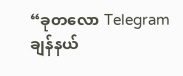“ခုတလော Telegram ချန်နယ်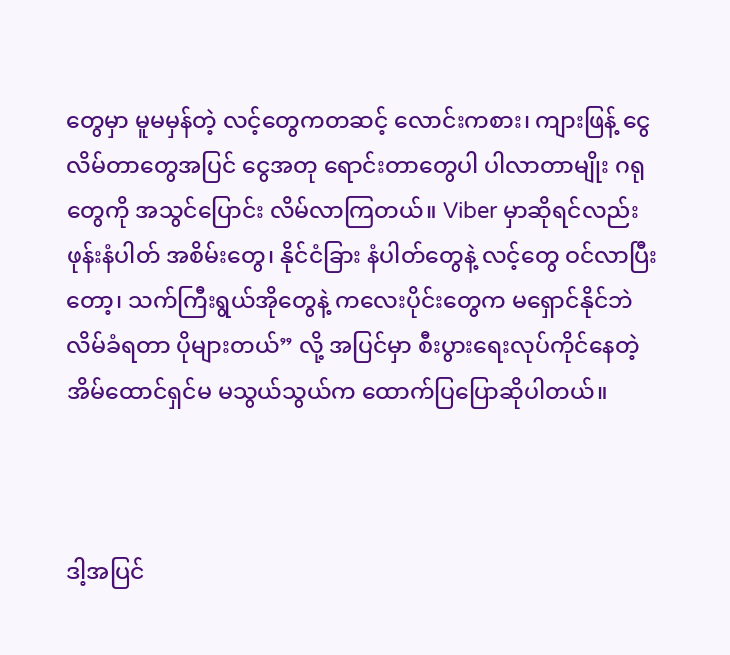တွေမှာ မူမမှန်တဲ့ လင့်တွေကတဆင့် လောင်းကစား၊ ကျားဖြန့် ငွေလိမ်တာတွေအပြင် ငွေအတု ရောင်းတာတွေပါ ပါလာတာမျိုး ဂရုတွေကို အသွင်ပြောင်း လိမ်လာကြတယ်။ Viber မှာဆိုရင်လည်း ဖုန်းနံပါတ် အစိမ်းတွေ၊ နိုင်ငံခြား နံပါတ်တွေနဲ့ လင့်တွေ ဝင်လာပြီးတော့၊ သက်ကြီးရွယ်အိုတွေနဲ့ ကလေးပိုင်းတွေက မရှောင်နိုင်ဘဲ လိမ်ခံရတာ ပိုများတယ်” လို့ အပြင်မှာ စီးပွားရေးလုပ်ကိုင်နေတဲ့ အိမ်ထောင်ရှင်မ မသွယ်သွယ်က ထောက်ပြပြောဆိုပါတယ်။



ဒါ့အပြင်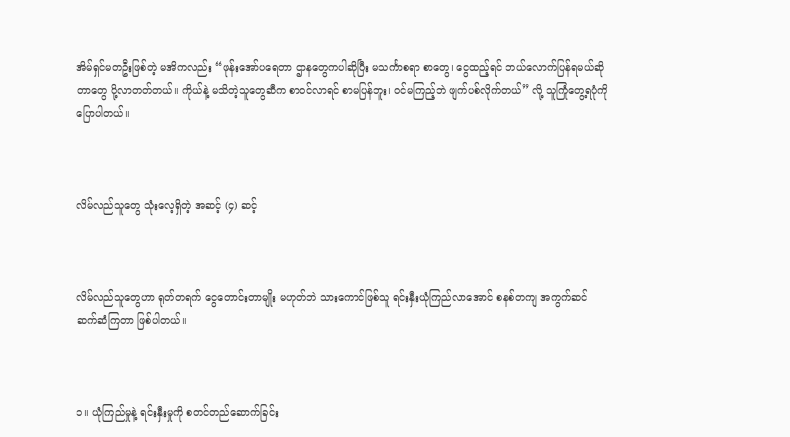အိမ်ရှင်မတဦးဖြစ်တဲ့ မအိကလည်း “ဖုန်းအော်ပရေတာ ဌာနတွေကပါဆိုပြီး မသင်္ကာစရာ စာတွေ၊ ငွေထည့်ရင် ဘယ်လောက်ပြန်ရမယ်ဆိုတာတွေ ပို့လာတတ်တယ်။ ကိုယ်နဲ့ မသိတဲ့သူတွေဆီက စာဝင်လာရင် စာမပြန်ဘူး၊ ဝင်မကြည့်ဘဲ ဖျက်ပစ်လိုက်တယ်” လို့ သူကြုံတွေ့ရပုံကို ပြောပါတယ်။



လိမ်လည်သူတွေ သုံးလေ့ရှိတဲ့ အဆင့် (၄) ဆင့်



လိမ်လည်သူတွေဟာ ရုတ်တရက် ငွေတောင်းတာမျိုး မဟုတ်ဘဲ သားကောင်ဖြစ်သူ ရင်းနှီးယုံကြည်လာအောင် စနစ်တကျ အကွက်ဆင် ဆက်ဆံကြတာ ဖြစ်ပါတယ်။



၁။ ယုံကြည်မှုနဲ့ ရင်းနှီးမှုကို စတင်တည်ဆောက်ခြင်း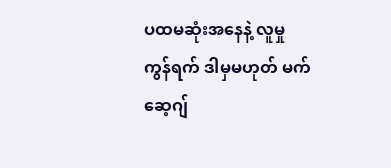ပထမဆုံးအနေနဲ့ လူမှုကွန်ရက် ဒါမှမဟုတ် မက်ဆေ့ဂျ်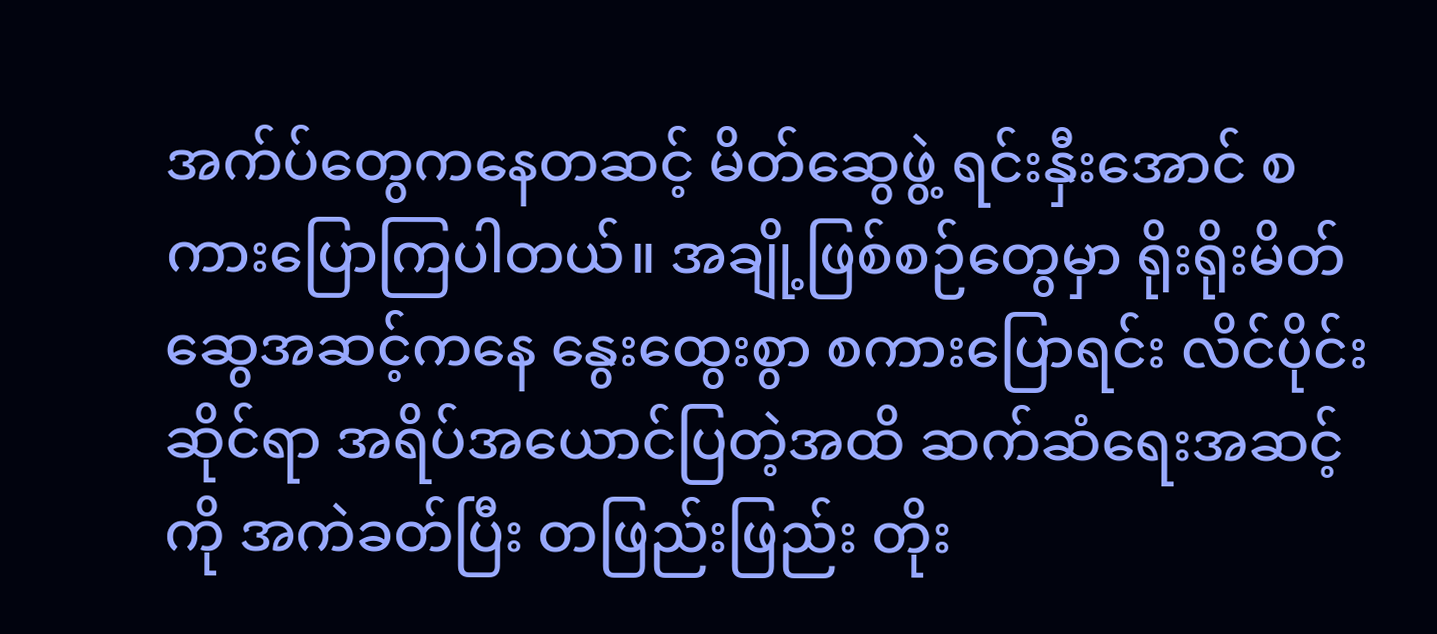အက်ပ်တွေကနေတဆင့် မိတ်ဆွေဖွဲ့ ရင်းနှီးအောင် စကားပြောကြပါတယ်။ အချို့ဖြစ်စဉ်တွေမှာ ရိုးရိုးမိတ်ဆွေအဆင့်ကနေ နွေးထွေးစွာ စကားပြောရင်း လိင်ပိုင်းဆိုင်ရာ အရိပ်အယောင်ပြတဲ့အထိ ဆက်ဆံရေးအဆင့်ကို အကဲခတ်ပြီး တဖြည်းဖြည်း တိုး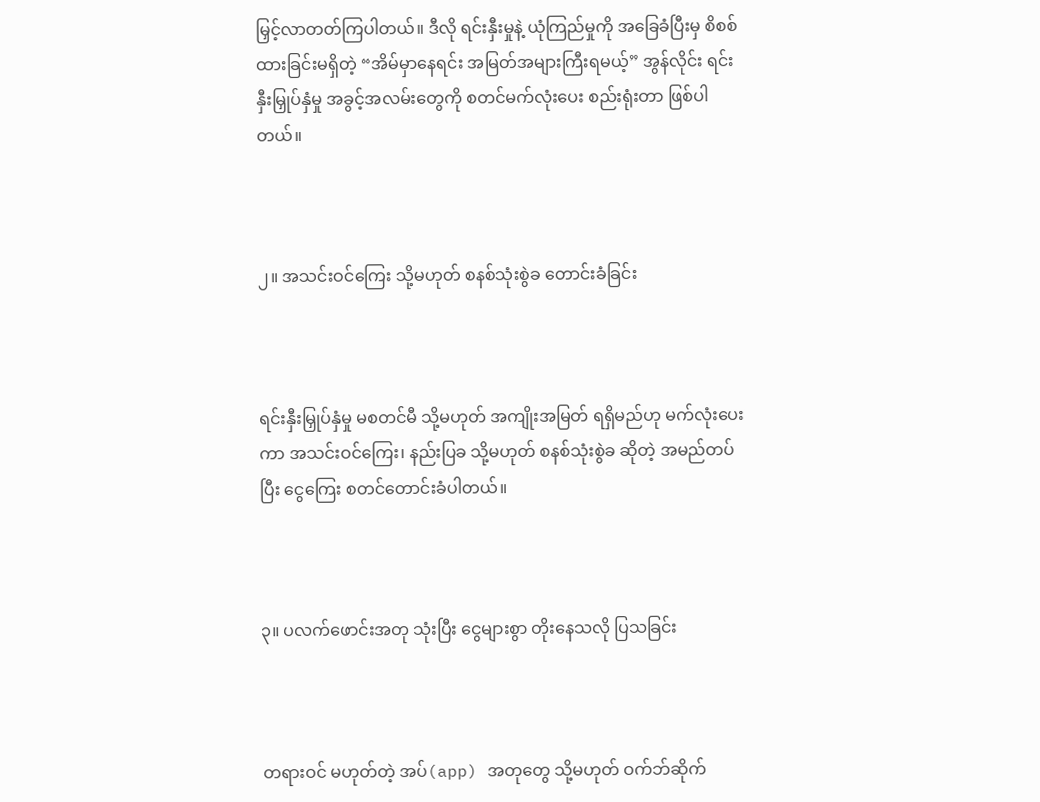မြှင့်လာတတ်ကြပါတယ်။ ဒီလို ရင်းနှီးမှုနဲ့ ယုံကြည်မှုကို အခြေခံပြီးမှ စိစစ်ထားခြင်းမရှိတဲ့ “အိမ်မှာနေရင်း အမြတ်အများကြီးရမယ့်” အွန်လိုင်း ရင်းနှီးမြှုပ်နှံမှု အခွင့်အလမ်းတွေကို စတင်မက်လုံးပေး စည်းရုံးတာ ဖြစ်ပါတယ်။



၂။ အသင်းဝင်ကြေး သို့မဟုတ် စနစ်သုံးစွဲခ တောင်းခံခြင်း



ရင်းနှီးမြှုပ်နှံမှု မစတင်မီ သို့မဟုတ် အကျိုးအမြတ် ရရှိမည်ဟု မက်လုံးပေးကာ အသင်းဝင်ကြေး၊ နည်းပြခ သို့မဟုတ် စနစ်သုံးစွဲခ ဆိုတဲ့ အမည်တပ်ပြီး ငွေကြေး စတင်တောင်းခံပါတယ်။



၃။ ပလက်ဖောင်းအတု သုံးပြီး ငွေများစွာ တိုးနေသလို ပြသခြင်း



တရားဝင် မဟုတ်တဲ့ အပ်(app) အတုတွေ သို့မဟုတ် ဝက်ဘ်ဆိုက်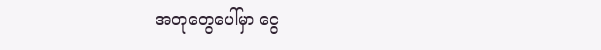အတုတွေပေါ်မှာ ငွေ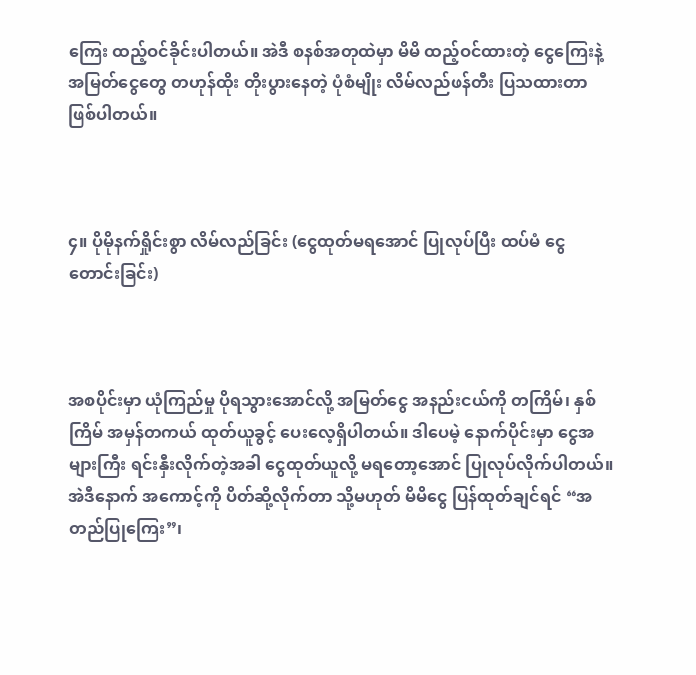ကြေး ထည့်ဝင်ခိုင်းပါတယ်။ အဲဒီ စနစ်အတုထဲမှာ မိမိ ထည့်ဝင်ထားတဲ့ ငွေကြေးနဲ့ အမြတ်ငွေတွေ တဟုန်ထိုး တိုးပွားနေတဲ့ ပုံစံမျိုး လိမ်လည်ဖန်တီး ပြသထားတာ ဖြစ်ပါတယ်။



၄။ ပိုမိုနက်ရှိုင်းစွာ လိမ်လည်ခြင်း (ငွေထုတ်မရအောင် ပြုလုပ်ပြီး ထပ်မံ ငွေတောင်းခြင်း)



အစပိုင်းမှာ ယုံကြည်မှု ပိုရသွားအောင်လို့ အမြတ်ငွေ အနည်းငယ်ကို တကြိမ်၊ နှစ်ကြိမ် အမှန်တကယ် ထုတ်ယူခွင့် ပေးလေ့ရှိပါတယ်။ ဒါပေမဲ့ နောက်ပိုင်းမှာ ငွေအများကြီး ရင်းနှီးလိုက်တဲ့အခါ ငွေထုတ်ယူလို့ မရတော့အောင် ပြုလုပ်လိုက်ပါတယ်။ အဲဒီနောက် အကောင့်ကို ပိတ်ဆို့လိုက်တာ သို့မဟုတ် မိမိငွေ ပြန်ထုတ်ချင်ရင် “အတည်ပြုကြေး”၊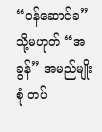“ဝန်ဆောင်ခ” သို့မဟုတ် “အခွန်” အမည်မျိုးစုံ တပ်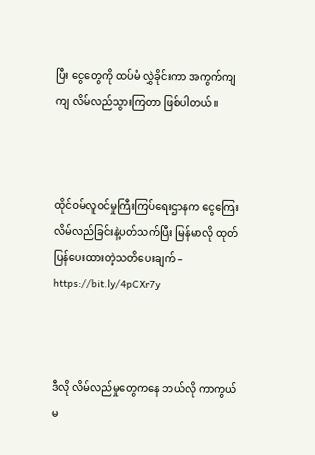ပြီး ငွေတွေကို ထပ်မံ လွှဲခိုင်းကာ အကွက်ကျကျ လိမ်လည်သွားကြတာ ဖြစ်ပါတယ်။



ထိုင်ဝမ်လူဝင်မှုကြီးကြပ်ရေးဌာနက ငွေကြေးလိမ်လည်ခြင်းနဲ့ပတ်သက်ပြီး မြန်မာလို ထုတ်ပြန်ပေးထားတဲ့သတိပေးချက် – https://bit.ly/4pCXr7y



ဒီလို လိမ်လည်မှုတွေကနေ ဘယ်လို ကာကွယ်မ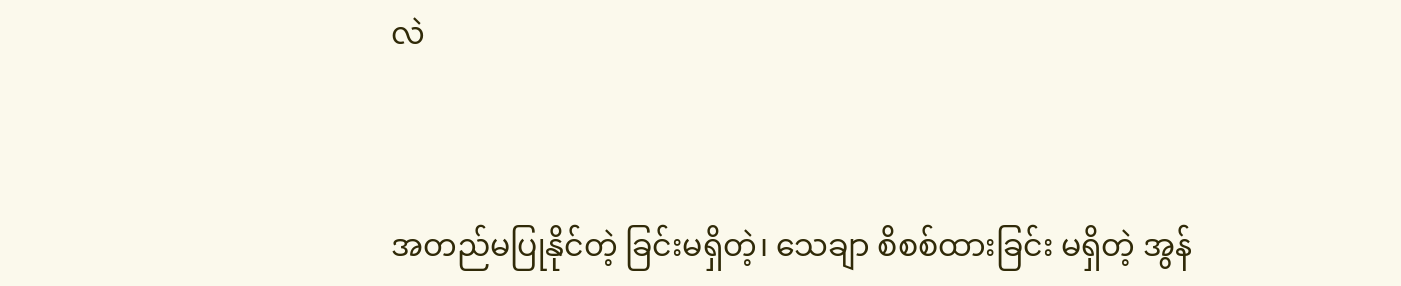လဲ



အတည်မပြုနိုင်တဲ့ ခြင်းမရှိတဲ့၊ သေချာ စိစစ်ထားခြင်း မရှိတဲ့ အွန်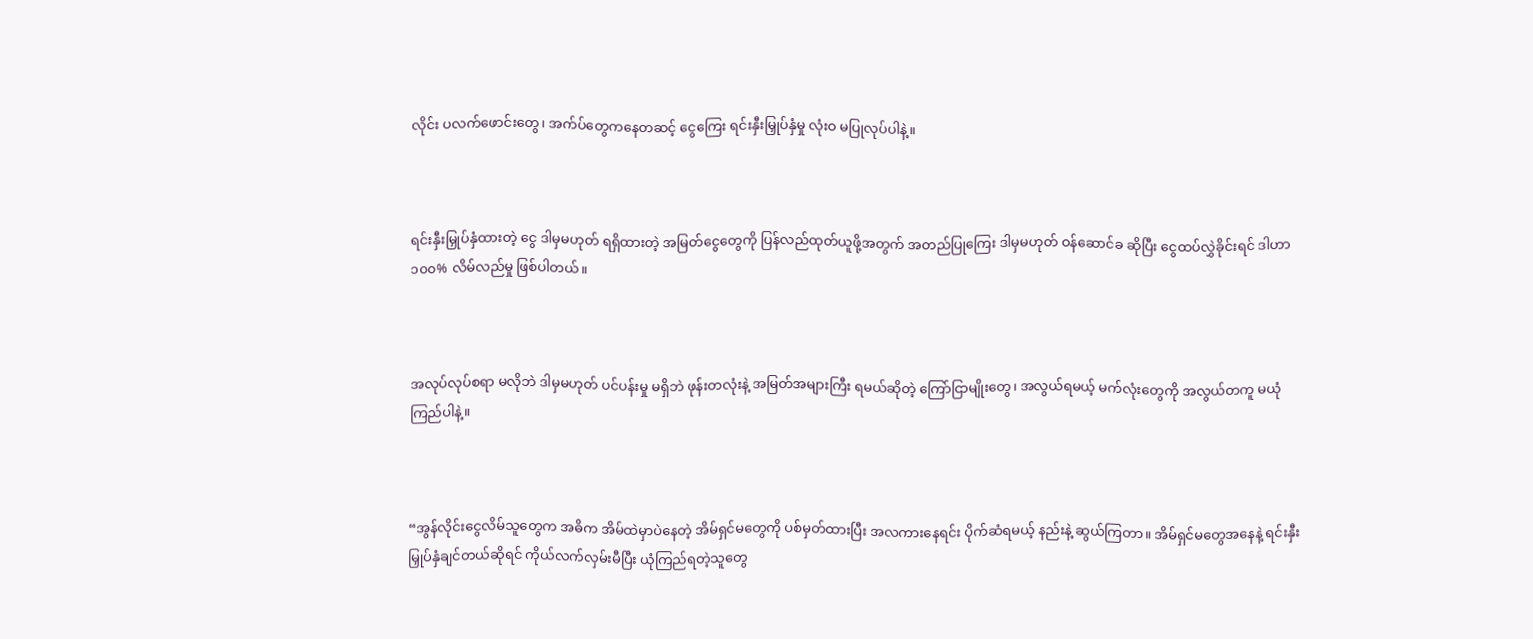လိုင်း ပလက်ဖောင်းတွေ၊ အက်ပ်တွေကနေတဆင့် ငွေကြေး ရင်းနှီးမြှုပ်နှံမှု လုံးဝ မပြုလုပ်ပါနဲ့။



ရင်းနှီးမြှုပ်နှံထားတဲ့ ငွေ ဒါမှမဟုတ် ရရှိထားတဲ့ အမြတ်ငွေတွေကို ပြန်လည်ထုတ်ယူဖို့အတွက် အတည်ပြုကြေး ဒါမှမဟုတ် ဝန်ဆောင်ခ ဆိုပြီး ငွေထပ်လွှဲခိုင်းရင် ဒါဟာ ၁၀၀% လိမ်လည်မှု ဖြစ်ပါတယ်။



အလုပ်လုပ်စရာ မလိုဘဲ ဒါမှမဟုတ် ပင်ပန်းမှု မရှိဘဲ ဖုန်းတလုံးနဲ့ အမြတ်အများကြီး ရမယ်ဆိုတဲ့ ကြော်ငြာမျိုးတွေ၊ အလွယ်ရမယ့် မက်လုံးတွေကို အလွယ်တကူ မယုံကြည်ပါနဲ့။



“အွန်လိုင်းငွေလိမ်သူတွေက အဓိက အိမ်ထဲမှာပဲနေတဲ့ အိမ်ရှင်မတွေကို ပစ်မှတ်ထားပြီး အလကားနေရင်း ပိုက်ဆံရမယ့် နည်းနဲ့ ဆွယ်ကြတာ။ အိမ်ရှင်မတွေအနေနဲ့ ရင်းနှီးမြှုပ်နှံချင်တယ်ဆိုရင် ကိုယ်လက်လှမ်းမီပြီး ယုံကြည်ရတဲ့သူတွေ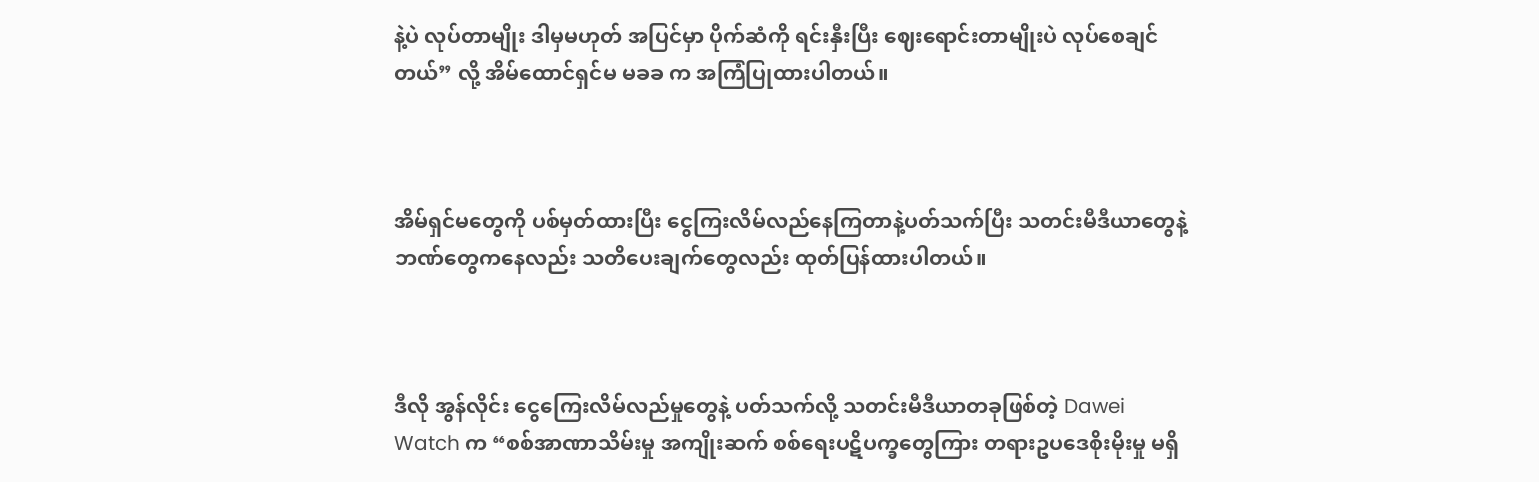နဲ့ပဲ လုပ်တာမျိုး ဒါမှမဟုတ် အပြင်မှာ ပိုက်ဆံကို ရင်းနှီးပြီး ဈေးရောင်းတာမျိုးပဲ လုပ်စေချင်တယ်” လို့ အိမ်ထောင်ရှင်မ မခခ က အကြံပြုထားပါတယ်။



အိမ်ရှင်မတွေကို ပစ်မှတ်ထားပြီး ငွေကြးလိမ်လည်နေကြတာနဲ့ပတ်သက်ပြီး သတင်းမီဒီယာတွေနဲ့ ဘဏ်တွေကနေလည်း သတိပေးချက်တွေလည်း ထုတ်ပြန်ထားပါတယ်။



ဒီလို အွန်လိုင်း ငွေကြေးလိမ်လည်မှုတွေနဲ့ ပတ်သက်လို့ သတင်းမီဒီယာတခုဖြစ်တဲ့ Dawei Watch က “စစ်အာဏာသိမ်းမှု အကျိုးဆက် စစ်ရေးပဋိပက္ခတွေကြား တရားဥပဒေစိုးမိုးမှု မရှိ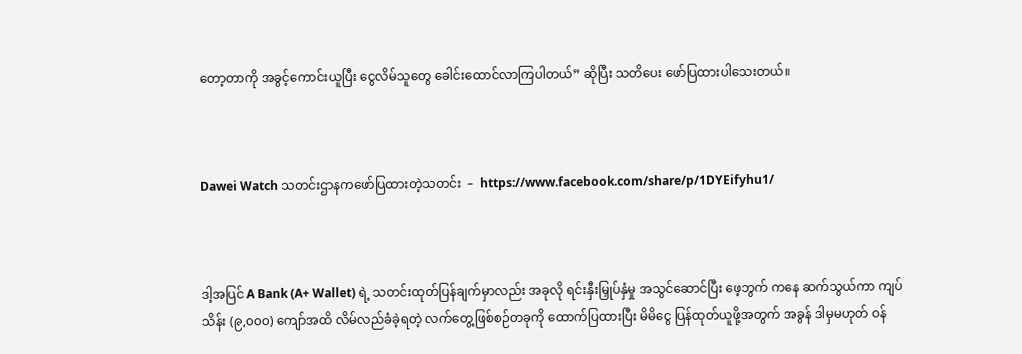တော့တာကို အခွင့်ကောင်းယူပြီး ငွေလိမ်သူတွေ ခေါင်းထောင်လာကြပါတယ်” ဆိုပြီး သတိပေး ဖော်ပြထားပါသေးတယ်။



Dawei Watch သတင်းဌာနကဖော်ပြထားတဲ့သတင်း  –  https://www.facebook.com/share/p/1DYEifyhu1/



ဒါ့အပြင် A Bank (A+ Wallet) ရဲ့ သတင်းထုတ်ပြန်ချက်မှာလည်း အခုလို ရင်းနှီးမြှုပ်နှံမှု အသွင်ဆောင်ပြီး ဖေ့ဘွက် ကနေ ဆက်သွယ်ကာ ကျပ်သိန်း (၉,၀၀၀) ကျော်အထိ လိမ်လည်ခံခဲ့ရတဲ့ လက်တွေ့ဖြစ်စဉ်တခုကို ထောက်ပြထားပြီး မိမိငွေ ပြန်ထုတ်ယူဖို့အတွက် အခွန် ဒါမှမဟုတ် ဝန်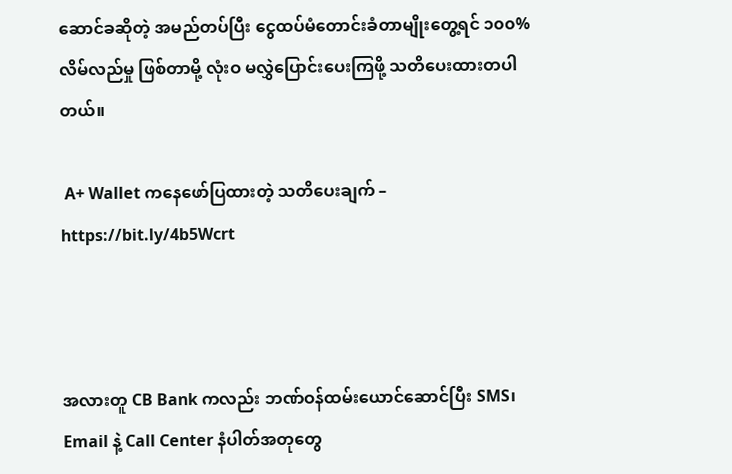ဆောင်ခဆိုတဲ့ အမည်တပ်ပြီး ငွေထပ်မံတောင်းခံတာမျိုးတွေ့ရင် ၁၀၀% လိမ်လည်မှု ဖြစ်တာမို့ လုံးဝ မလွှဲပြောင်းပေးကြဖို့ သတိပေးထားတပါတယ်။

 A+ Wallet ကနေဖော်ပြထားတဲ့ သတိပေးချက် – https://bit.ly/4b5Wcrt



အလားတူ CB Bank ကလည်း ဘဏ်ဝန်ထမ်းယောင်ဆောင်ပြီး SMS၊ Email နဲ့ Call Center နံပါတ်အတုတွေ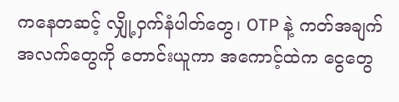ကနေတဆင့် လျှို့ဝှက်နံပါတ်တွေ၊ OTP နဲ့ ကတ်အချက်အလက်တွေကို တောင်းယူကာ အကောင့်ထဲက ငွေတွေ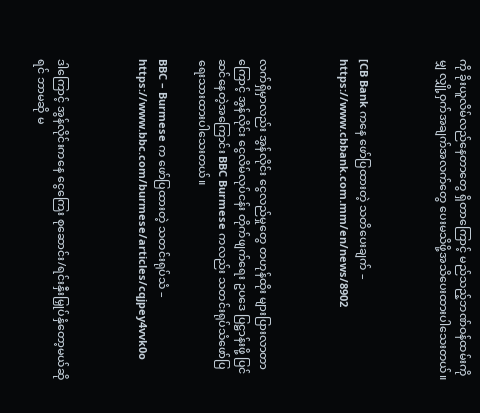ကို ခိုးယူလိမ်လည်နေတာတွေ ရှိတာကြောင့် မည်သည့်ဘဏ်ဝန်ထမ်းကိုမျှ လျှို့ဝှက်အချက်အလက်တွေ ပေးမသိဖို့အသိပေးထားပါသေးတယ်။



[CB Bank ကနေ ဖော်ပြထားတဲ့ သတိပေးချက် – https://www.cbbank.com.mm/en/news/8902



လက်ရှိမှာလည်း အွန်လိုင်း ငွေလည်မှုတွေ တဟုန်ထိုး များပြားလာတာကြောင့် အွန်လိုင်း ငွေလိမ်လုပ်ငန်း တိုက်ဖျက်ရေး ဥပဒေ ပြဋ္ဌာန်းဖို့ ပြင်ဆင်နေတဲ့အကြောင်း BBC Burmese ကလည်း သတင်းရုပ်သံဖော်ပြရေးသားထားပါသေးတယ်။

BBC – Burmese က ဖော်ပြထားတဲ့ သတင်းရုပ်သံ – https://www.bbc.com/burmese/articles/cqjpey4vvk0o



ဒါကြောင့် အွန်လိုင်းကနေ ငွေကြေး စုဆောင်း/ရင်းနှီးမြှုပ်နှံတော့မယ်ဆိုရင် ဘာမဆို မ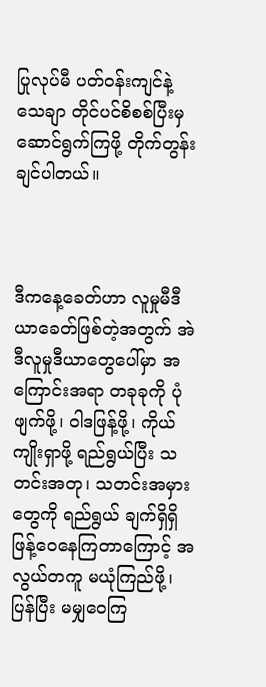ပြုလုပ်မီ ပတ်ဝန်းကျင်နဲ့ သေချာ တိုင်ပင်စိစစ်ပြီးမှ ဆောင်ရွက်ကြဖို့ တိုက်တွန်းချင်ပါတယ်။



ဒီကနေ့ခေတ်ဟာ လူမှုမီဒီယာခေတ်ဖြစ်တဲ့အတွက် အဲဒီလူမှုဒီယာတွေပေါ်မှာ အကြောင်းအရာ တခုခုကို ပုံဖျက်ဖို့၊ ဝါဒဖြန့်ဖို့၊ ကိုယ်ကျိုးရှာဖို့ ရည်ရွယ်ပြီး သတင်းအတု၊ သတင်းအမှားတွေကို ရည်ရွယ် ချက်ရှိရှိ ဖြန့်ဝေနေကြတာကြောင့် အလွယ်တကူ မယုံကြည်ဖို့၊ ပြန်ပြီး မမျှဝေကြ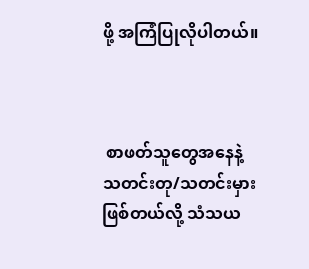ဖို့ အကြံပြုလိုပါတယ်။



 စာဖတ်သူတွေအနေနဲ့ သတင်းတု/သတင်းမှား ဖြစ်တယ်လို့ သံသယ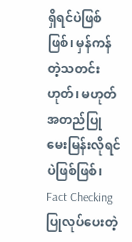ရှိရင်ပဲဖြစ်ဖြစ်၊ မှန်ကန်တဲ့သတင်း ဟုတ်၊ မဟုတ်အတည်ပြု မေးမြန်းလိုရင်ပဲဖြစ်ဖြစ်၊ Fact Checking ပြုလုပ်ပေးတဲ့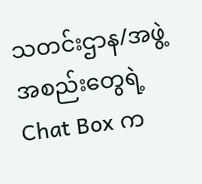သတင်းဌာန/အဖွဲ့ အစည်းတွေရဲ့ Chat Box က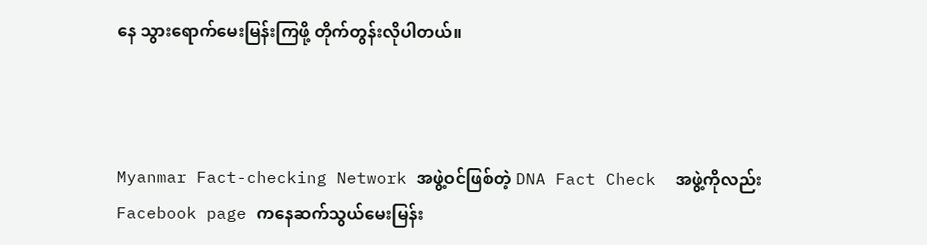နေ သွားရောက်မေးမြန်းကြဖို့ တိုက်တွန်းလိုပါတယ်။



Myanmar Fact-checking Network အဖွဲ့ဝင်ဖြစ်တဲ့ DNA Fact Check  အဖွဲ့ကိုလည်း Facebook page ကနေဆက်သွယ်မေးမြန်း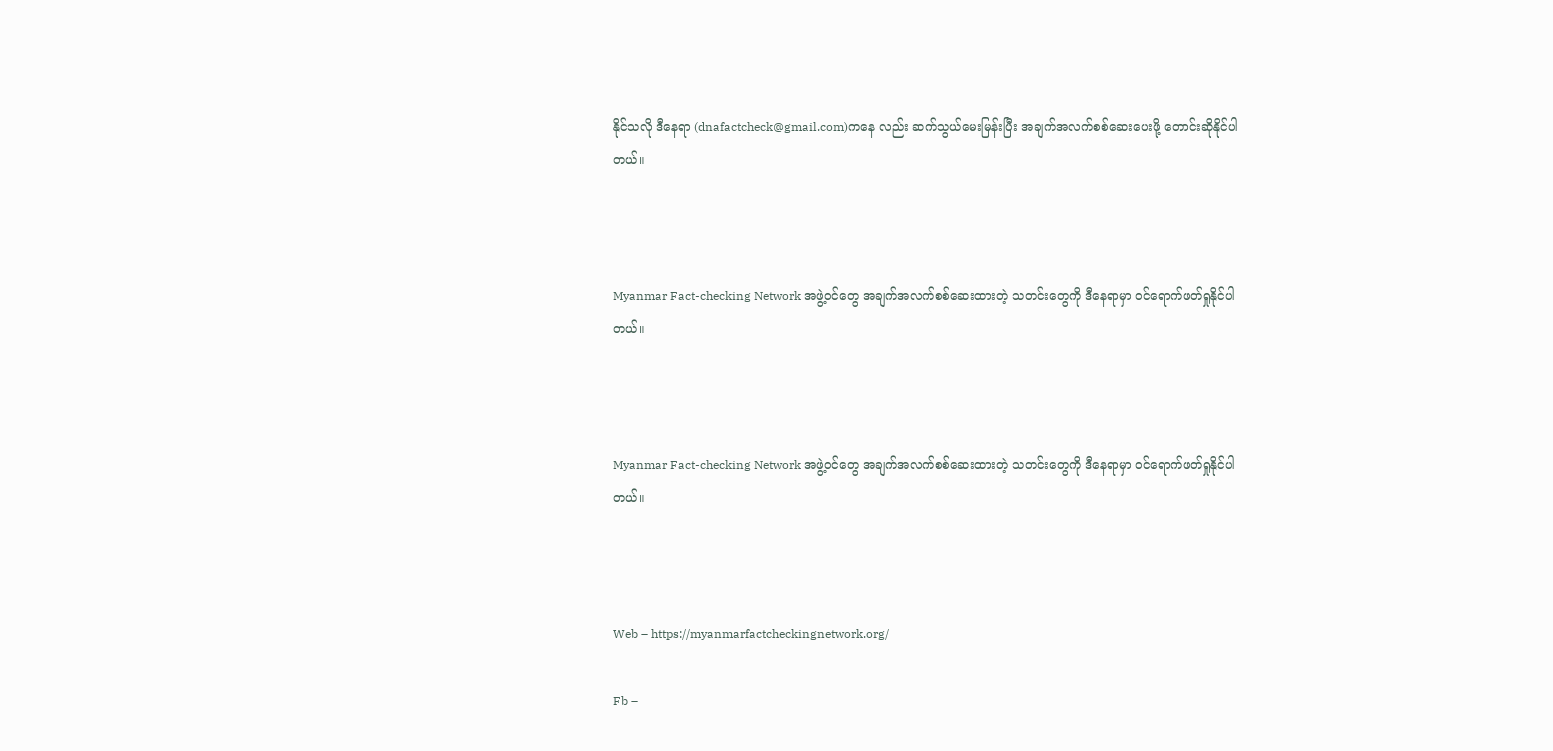နိုင်သလို ဒီနေရာ (dnafactcheck@gmail.com)ကနေ လည်း ဆက်သွယ်မေးမြန်းပြီး အချက်အလက်စစ်ဆေးပေးဖို့ တောင်းဆိုနိုင်ပါတယ်။



Myanmar Fact-checking Network အဖွဲ့ဝင်တွေ အချက်အလက်စစ်ဆေးထားတဲ့ သတင်းတွေကို ဒီနေရာမှာ ဝင်ရောက်ဖတ်ရှုနိုင်ပါတယ်။



Myanmar Fact-checking Network အဖွဲ့ဝင်တွေ အချက်အလက်စစ်ဆေးထားတဲ့ သတင်းတွေကို ဒီနေရာမှာ ဝင်ရောက်ဖတ်ရှုနိုင်ပါတယ်။



Web – https://myanmarfactcheckingnetwork.org/

Fb –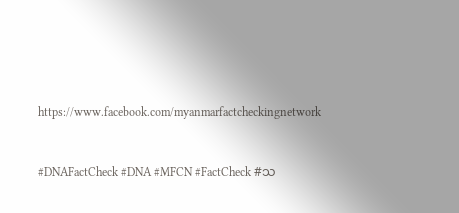https://www.facebook.com/myanmarfactcheckingnetwork



#DNAFactCheck #DNA #MFCN #FactCheck #သ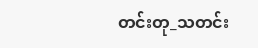တင်းတု_သတင်း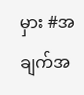မှား #အချက်အ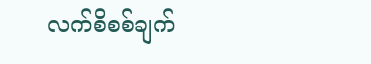လက်စိစစ်ချက်